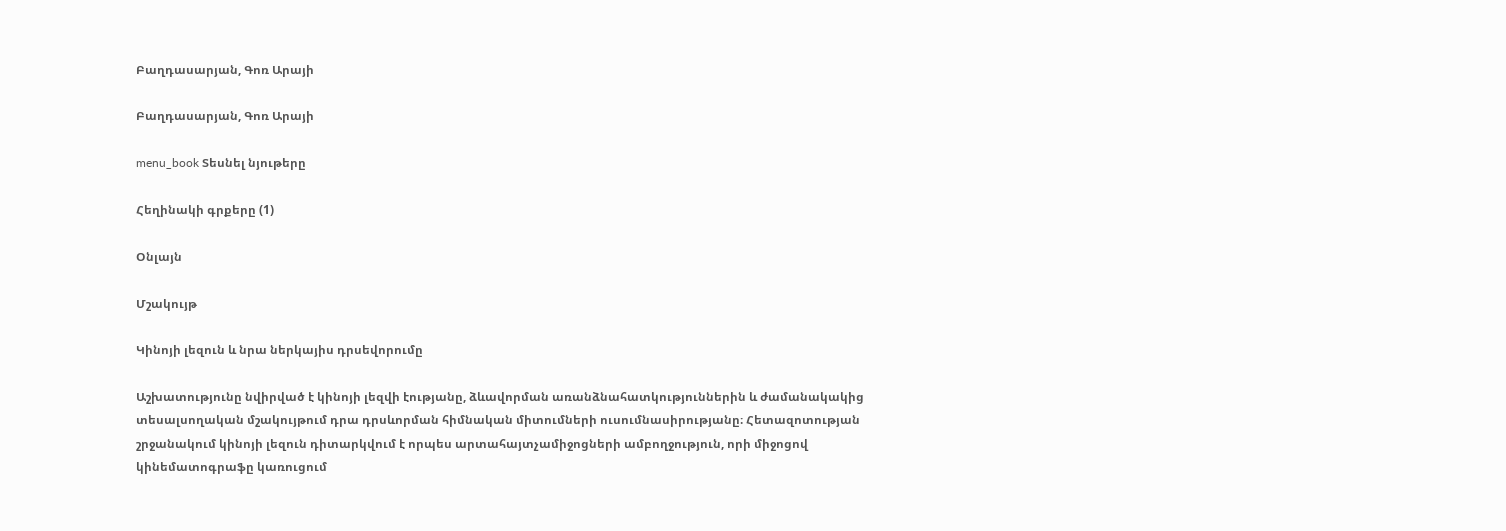Բաղդասարյան, Գոռ Արայի

Բաղդասարյան, Գոռ Արայի

menu_book Տեսնել նյութերը

Հեղինակի գրքերը (1)

Օնլայն

Մշակույթ

Կինոյի լեզուն և նրա ներկայիս դրսեվորումը

Աշխատությունը նվիրված է կինոյի լեզվի էությանը, ձևավորման առանձնահատկություններին և ժամանակակից տեսալսողական մշակույթում դրա դրսևորման հիմնական միտումների ուսումնասիրությանը։ Հետազոտության շրջանակում կինոյի լեզուն դիտարկվում է որպես արտահայտչամիջոցների ամբողջություն, որի միջոցով կինեմատոգրաֆը կառուցում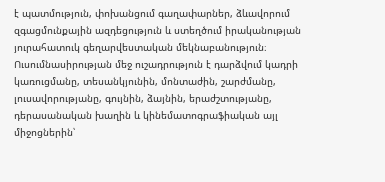է պատմություն, փոխանցում գաղափարներ, ձևավորում զգացմունքային ազդեցություն և ստեղծում իրականության յուրահատուկ գեղարվեստական մեկնաբանություն։ Ուսումնասիրության մեջ ուշադրություն է դարձվում կադրի կառուցմանը, տեսանկյունին, մոնտաժին, շարժմանը, լուսավորությանը, գույնին, ձայնին, երաժշտությանը, դերասանական խաղին և կինեմատոգրաֆիական այլ միջոցներին՝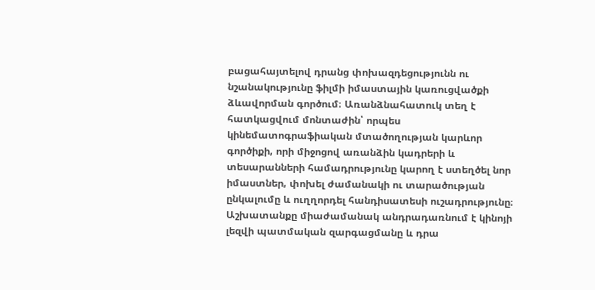բացահայտելով դրանց փոխազդեցությունն ու նշանակությունը ֆիլմի իմաստային կառուցվածքի ձևավորման գործում։ Առանձնահատուկ տեղ է հատկացվում մոնտաժին՝ որպես կինեմատոգրաֆիական մտածողության կարևոր գործիքի, որի միջոցով առանձին կադրերի և տեսարանների համադրությունը կարող է ստեղծել նոր իմաստներ, փոխել ժամանակի ու տարածության ընկալումը և ուղղորդել հանդիսատեսի ուշադրությունը։ Աշխատանքը միաժամանակ անդրադառնում է կինոյի լեզվի պատմական զարգացմանը և դրա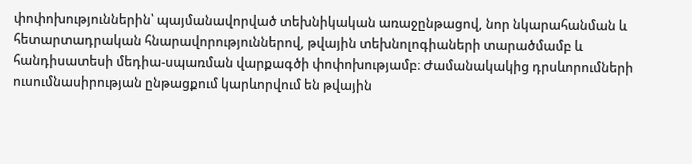փոփոխություններին՝ պայմանավորված տեխնիկական առաջընթացով, նոր նկարահանման և հետարտադրական հնարավորություններով, թվային տեխնոլոգիաների տարածմամբ և հանդիսատեսի մեդիա-սպառման վարքագծի փոփոխությամբ։ Ժամանակակից դրսևորումների ուսումնասիրության ընթացքում կարևորվում են թվային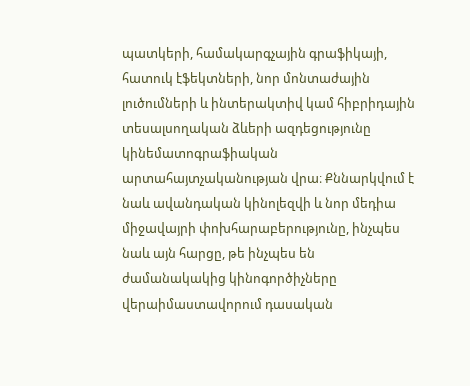պատկերի, համակարգչային գրաֆիկայի, հատուկ էֆեկտների, նոր մոնտաժային լուծումների և ինտերակտիվ կամ հիբրիդային տեսալսողական ձևերի ազդեցությունը կինեմատոգրաֆիական արտահայտչականության վրա։ Քննարկվում է նաև ավանդական կինոլեզվի և նոր մեդիա միջավայրի փոխհարաբերությունը, ինչպես նաև այն հարցը, թե ինչպես են ժամանակակից կինոգործիչները վերաիմաստավորում դասական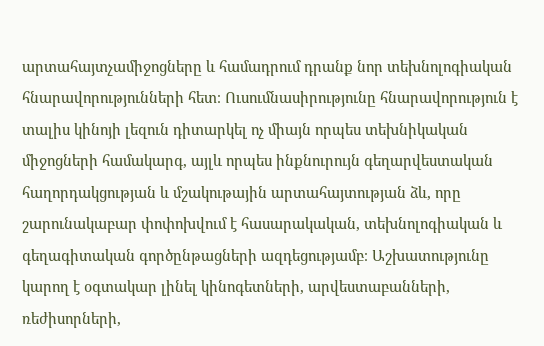արտահայտչամիջոցները և համադրում դրանք նոր տեխնոլոգիական հնարավորությունների հետ։ Ուսումնասիրությունը հնարավորություն է տալիս կինոյի լեզուն դիտարկել ոչ միայն որպես տեխնիկական միջոցների համակարգ, այլև որպես ինքնուրույն գեղարվեստական հաղորդակցության և մշակութային արտահայտության ձև, որը շարունակաբար փոփոխվում է հասարակական, տեխնոլոգիական և գեղագիտական գործընթացների ազդեցությամբ։ Աշխատությունը կարող է օգտակար լինել կինոգետների, արվեստաբանների, ռեժիսորների,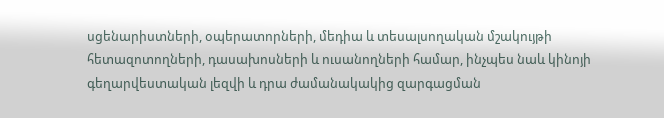սցենարիստների, օպերատորների, մեդիա և տեսալսողական մշակույթի հետազոտողների, դասախոսների և ուսանողների համար, ինչպես նաև կինոյի գեղարվեստական լեզվի և դրա ժամանակակից զարգացման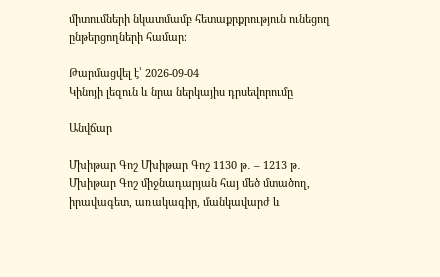միտումների նկատմամբ հետաքրքրություն ունեցող ընթերցողների համար։

Թարմացվել է՝ 2026-09-04
Կինոյի լեզուն և նրա ներկայիս դրսեվորումը

Անվճար

Մխիթար Գոշ Մխիթար Գոշ 1130 թ․ – 1213 թ․ Մխիթար Գոշ միջնադարյան հայ մեծ մտածող, իրավագետ, առակագիր, մանկավարժ և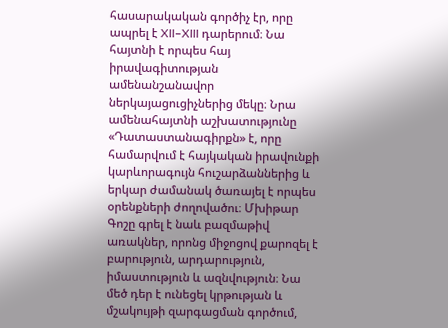հասարակական գործիչ էր, որը ապրել է XII–XIII դարերում։ Նա հայտնի է որպես հայ իրավագիտության ամենանշանավոր ներկայացուցիչներից մեկը։ Նրա ամենահայտնի աշխատությունը «Դատաստանագիրքն» է, որը համարվում է հայկական իրավունքի կարևորագույն հուշարձաններից և երկար ժամանակ ծառայել է որպես օրենքների ժողովածու։ Մխիթար Գոշը գրել է նաև բազմաթիվ առակներ, որոնց միջոցով քարոզել է բարություն, արդարություն, իմաստություն և ազնվություն։ Նա մեծ դեր է ունեցել կրթության և մշակույթի զարգացման գործում,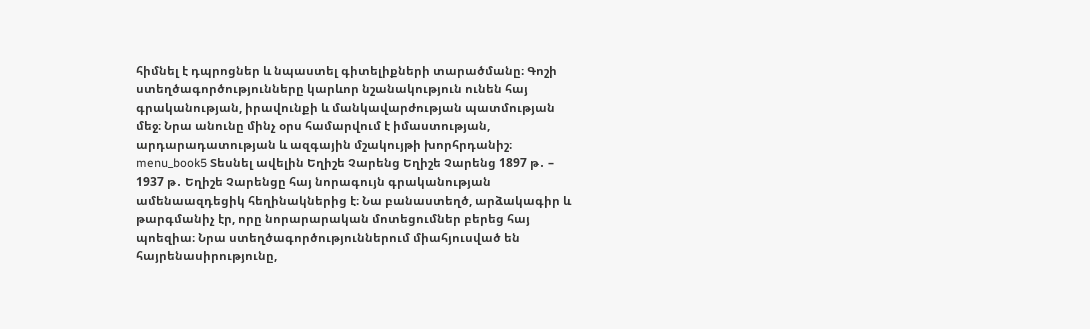հիմնել է դպրոցներ և նպաստել գիտելիքների տարածմանը։ Գոշի ստեղծագործությունները կարևոր նշանակություն ունեն հայ գրականության, իրավունքի և մանկավարժության պատմության մեջ։ Նրա անունը մինչ օրս համարվում է իմաստության, արդարադատության և ազգային մշակույթի խորհրդանիշ։ menu_book5 Տեսնել ավելին Եղիշե Չարենց Եղիշե Չարենց 1897 թ․ – 1937 թ․ Եղիշե Չարենցը հայ նորագույն գրականության ամենաազդեցիկ հեղինակներից է։ Նա բանաստեղծ, արձակագիր և թարգմանիչ էր, որը նորարարական մոտեցումներ բերեց հայ պոեզիա։ Նրա ստեղծագործություններում միահյուսված են հայրենասիրությունը,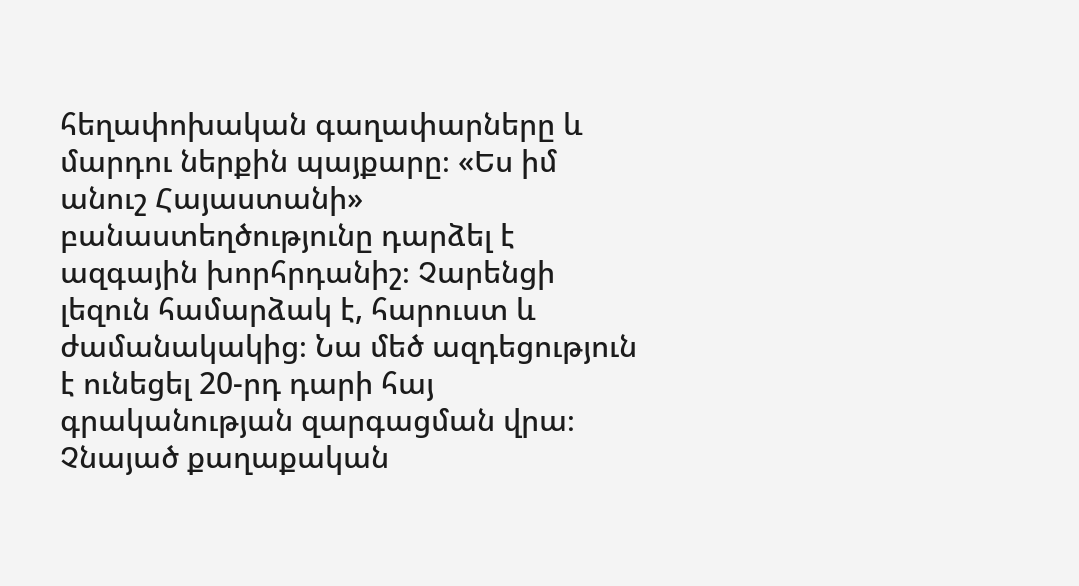հեղափոխական գաղափարները և մարդու ներքին պայքարը։ «Ես իմ անուշ Հայաստանի» բանաստեղծությունը դարձել է ազգային խորհրդանիշ։ Չարենցի լեզուն համարձակ է, հարուստ և ժամանակակից։ Նա մեծ ազդեցություն է ունեցել 20-րդ դարի հայ գրականության զարգացման վրա։ Չնայած քաղաքական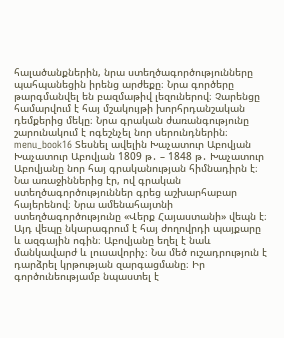հալածանքներին, նրա ստեղծագործությունները պահպանեցին իրենց արժեքը։ Նրա գործերը թարգմանվել են բազմաթիվ լեզուներով։ Չարենցը համարվում է հայ մշակույթի խորհրդանշական դեմքերից մեկը։ Նրա գրական ժառանգությունը շարունակում է ոգեշնչել նոր սերունդներին։ menu_book16 Տեսնել ավելին Խաչատուր Աբովյան Խաչատուր Աբովյան 1809 թ․ – 1848 թ․ Խաչատուր Աբովյանը նոր հայ գրականության հիմնադիրն է։ Նա առաջիններից էր, ով գրական ստեղծագործություններ գրեց աշխարհաբար հայերենով։ Նրա ամենահայտնի ստեղծագործությունը «Վերք Հայաստանի» վեպն է։ Այդ վեպը նկարագրում է հայ ժողովրդի պայքարը և ազգային ոգին։ Աբովյանը եղել է նաև մանկավարժ և լուսավորիչ։ Նա մեծ ուշադրություն է դարձրել կրթության զարգացմանը։ Իր գործունեությամբ նպաստել է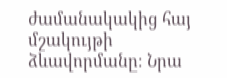ժամանակակից հայ մշակույթի ձևավորմանը։ Նրա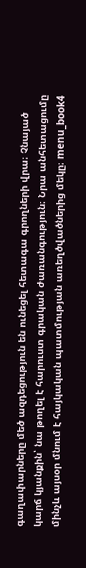գաղափարները մեծ ազդեցություն են ունեցել հետագա գրողների վրա։ Չնայած կարճ կյանքին՝ նա թողել է հարուստ գրական ժառանգություն։ Նրա անհետացումը մինչև այսօր մնում է հայկական պատմության առեղծվածներից մեկը։ menu_book4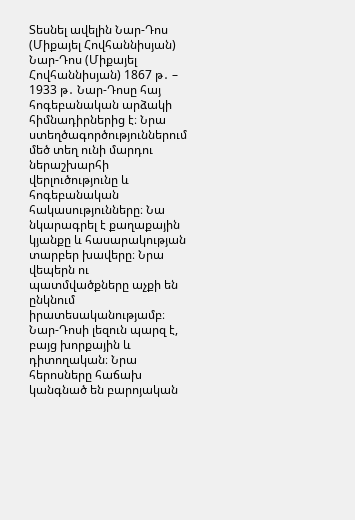Տեսնել ավելին Նար-Դոս (Միքայել Հովհաննիսյան) Նար-Դոս (Միքայել Հովհաննիսյան) 1867 թ․ – 1933 թ․ Նար-Դոսը հայ հոգեբանական արձակի հիմնադիրներից է։ Նրա ստեղծագործություններում մեծ տեղ ունի մարդու ներաշխարհի վերլուծությունը և հոգեբանական հակասությունները։ Նա նկարագրել է քաղաքային կյանքը և հասարակության տարբեր խավերը։ Նրա վեպերն ու պատմվածքները աչքի են ընկնում իրատեսականությամբ։ Նար-Դոսի լեզուն պարզ է, բայց խորքային և դիտողական։ Նրա հերոսները հաճախ կանգնած են բարոյական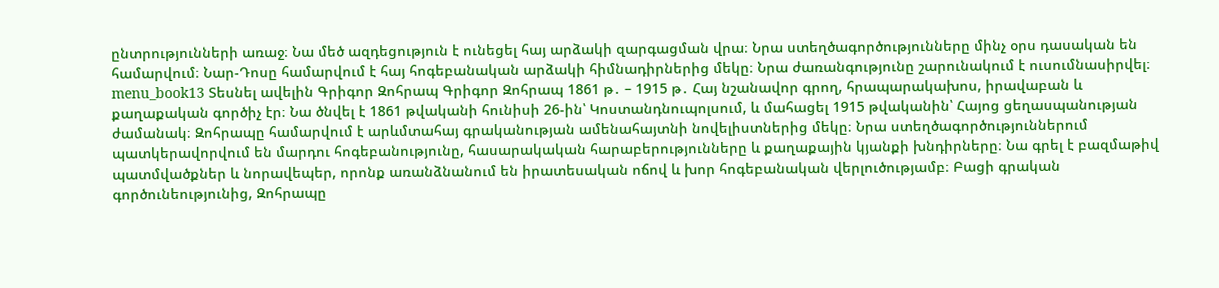ընտրությունների առաջ։ Նա մեծ ազդեցություն է ունեցել հայ արձակի զարգացման վրա։ Նրա ստեղծագործությունները մինչ օրս դասական են համարվում։ Նար-Դոսը համարվում է հայ հոգեբանական արձակի հիմնադիրներից մեկը։ Նրա ժառանգությունը շարունակում է ուսումնասիրվել։ menu_book13 Տեսնել ավելին Գրիգոր Զոհրապ Գրիգոր Զոհրապ 1861 թ․ – 1915 թ․ Հայ նշանավոր գրող, հրապարակախոս, իրավաբան և քաղաքական գործիչ էր։ Նա ծնվել է 1861 թվականի հունիսի 26-ին՝ Կոստանդնուպոլսում, և մահացել 1915 թվականին՝ Հայոց ցեղասպանության ժամանակ։ Զոհրապը համարվում է արևմտահայ գրականության ամենահայտնի նովելիստներից մեկը։ Նրա ստեղծագործություններում պատկերավորվում են մարդու հոգեբանությունը, հասարակական հարաբերությունները և քաղաքային կյանքի խնդիրները։ Նա գրել է բազմաթիվ պատմվածքներ և նորավեպեր, որոնք առանձնանում են իրատեսական ոճով և խոր հոգեբանական վերլուծությամբ։ Բացի գրական գործունեությունից, Զոհրապը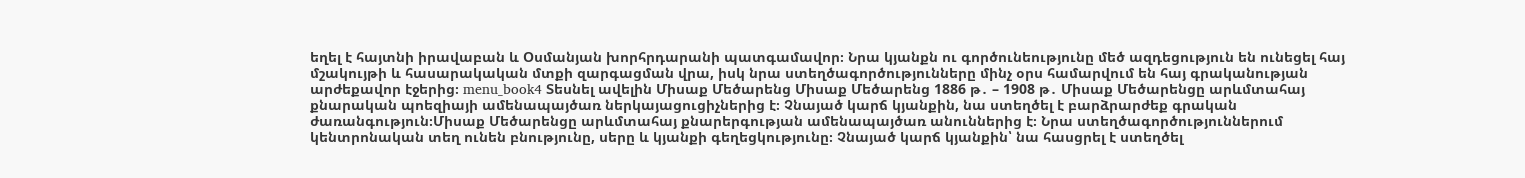եղել է հայտնի իրավաբան և Օսմանյան խորհրդարանի պատգամավոր։ Նրա կյանքն ու գործունեությունը մեծ ազդեցություն են ունեցել հայ մշակույթի և հասարակական մտքի զարգացման վրա, իսկ նրա ստեղծագործությունները մինչ օրս համարվում են հայ գրականության արժեքավոր էջերից։ menu_book4 Տեսնել ավելին Միսաք Մեծարենց Միսաք Մեծարենց 1886 թ․ – 1908 թ․ Միսաք Մեծարենցը արևմտահայ քնարական պոեզիայի ամենապայծառ ներկայացուցիչներից է։ Չնայած կարճ կյանքին, նա ստեղծել է բարձրարժեք գրական ժառանգություն։Միսաք Մեծարենցը արևմտահայ քնարերգության ամենապայծառ անուններից է։ Նրա ստեղծագործություններում կենտրոնական տեղ ունեն բնությունը, սերը և կյանքի գեղեցկությունը։ Չնայած կարճ կյանքին՝ նա հասցրել է ստեղծել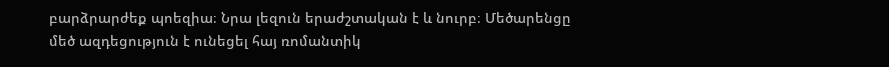բարձրարժեք պոեզիա։ Նրա լեզուն երաժշտական է և նուրբ։ Մեծարենցը մեծ ազդեցություն է ունեցել հայ ռոմանտիկ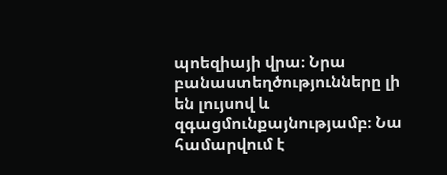պոեզիայի վրա։ Նրա բանաստեղծությունները լի են լույսով և զգացմունքայնությամբ։ Նա համարվում է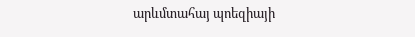արևմտահայ պոեզիայի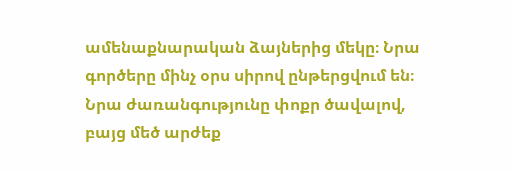ամենաքնարական ձայներից մեկը։ Նրա գործերը մինչ օրս սիրով ընթերցվում են։ Նրա ժառանգությունը փոքր ծավալով, բայց մեծ արժեք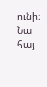ունի։ Նա հայ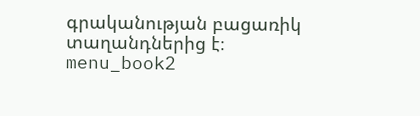գրականության բացառիկ տաղանդներից է։ menu_book2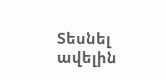Տեսնել ավելին